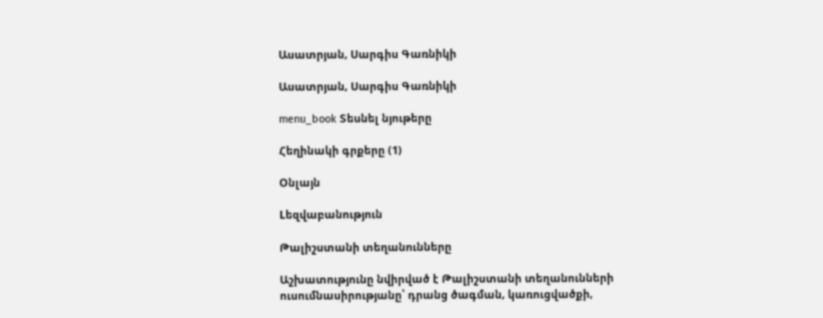Ասատրյան, Սարգիս Գառնիկի

Ասատրյան, Սարգիս Գառնիկի

menu_book Տեսնել նյութերը

Հեղինակի գրքերը (1)

Օնլայն

Lեզվաբանություն

Թալիշստանի տեղանունները

Աշխատությունը նվիրված է Թալիշստանի տեղանունների ուսումնասիրությանը՝ դրանց ծագման, կառուցվածքի,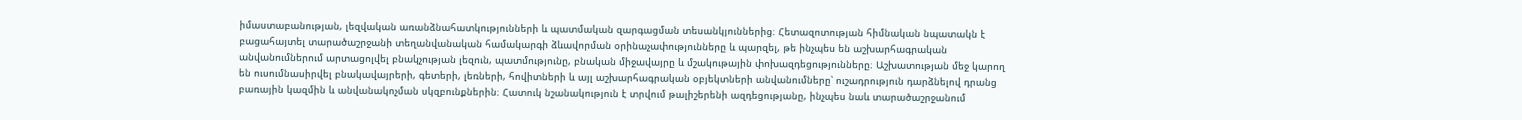իմաստաբանության, լեզվական առանձնահատկությունների և պատմական զարգացման տեսանկյուններից։ Հետազոտության հիմնական նպատակն է բացահայտել տարածաշրջանի տեղանվանական համակարգի ձևավորման օրինաչափությունները և պարզել, թե ինչպես են աշխարհագրական անվանումներում արտացոլվել բնակչության լեզուն, պատմությունը, բնական միջավայրը և մշակութային փոխազդեցությունները։ Աշխատության մեջ կարող են ուսումնասիրվել բնակավայրերի, գետերի, լեռների, հովիտների և այլ աշխարհագրական օբյեկտների անվանումները՝ ուշադրություն դարձնելով դրանց բառային կազմին և անվանակոչման սկզբունքներին։ Հատուկ նշանակություն է տրվում թալիշերենի ազդեցությանը, ինչպես նաև տարածաշրջանում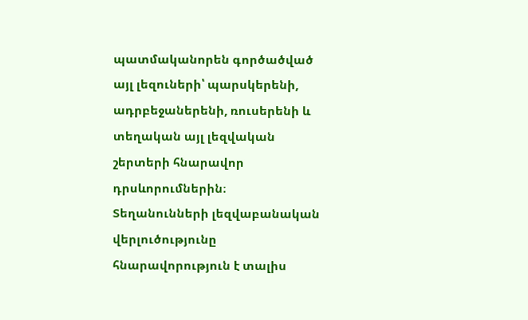պատմականորեն գործածված այլ լեզուների՝ պարսկերենի, ադրբեջաներենի, ռուսերենի և տեղական այլ լեզվական շերտերի հնարավոր դրսևորումներին։ Տեղանունների լեզվաբանական վերլուծությունը հնարավորություն է տալիս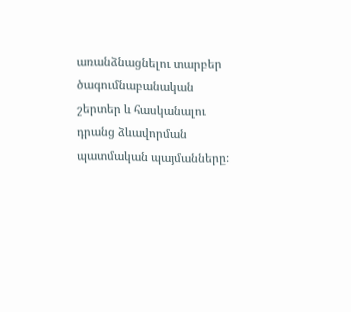առանձնացնելու տարբեր ծագումնաբանական շերտեր և հասկանալու դրանց ձևավորման պատմական պայմանները։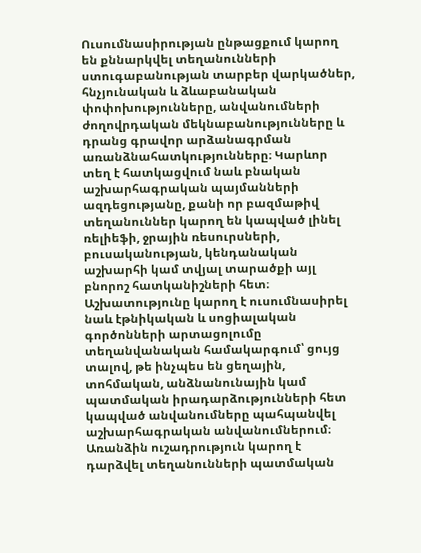Ուսումնասիրության ընթացքում կարող են քննարկվել տեղանունների ստուգաբանության տարբեր վարկածներ, հնչյունական և ձևաբանական փոփոխությունները, անվանումների ժողովրդական մեկնաբանությունները և դրանց գրավոր արձանագրման առանձնահատկությունները։ Կարևոր տեղ է հատկացվում նաև բնական աշխարհագրական պայմանների ազդեցությանը, քանի որ բազմաթիվ տեղանուններ կարող են կապված լինել ռելիեֆի, ջրային ռեսուրսների, բուսականության, կենդանական աշխարհի կամ տվյալ տարածքի այլ բնորոշ հատկանիշների հետ։ Աշխատությունը կարող է ուսումնասիրել նաև էթնիկական և սոցիալական գործոնների արտացոլումը տեղանվանական համակարգում՝ ցույց տալով, թե ինչպես են ցեղային, տոհմական, անձնանունային կամ պատմական իրադարձությունների հետ կապված անվանումները պահպանվել աշխարհագրական անվանումներում։ Առանձին ուշադրություն կարող է դարձվել տեղանունների պատմական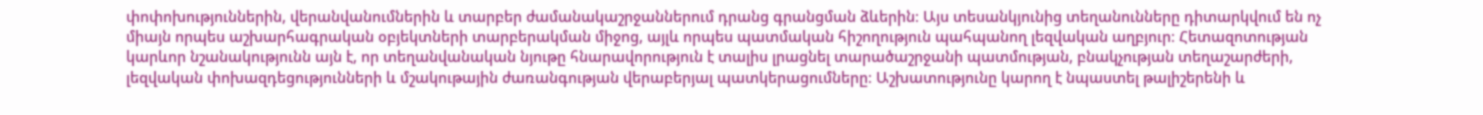փոփոխություններին, վերանվանումներին և տարբեր ժամանակաշրջաններում դրանց գրանցման ձևերին։ Այս տեսանկյունից տեղանունները դիտարկվում են ոչ միայն որպես աշխարհագրական օբյեկտների տարբերակման միջոց, այլև որպես պատմական հիշողություն պահպանող լեզվական աղբյուր։ Հետազոտության կարևոր նշանակությունն այն է, որ տեղանվանական նյութը հնարավորություն է տալիս լրացնել տարածաշրջանի պատմության, բնակչության տեղաշարժերի, լեզվական փոխազդեցությունների և մշակութային ժառանգության վերաբերյալ պատկերացումները։ Աշխատությունը կարող է նպաստել թալիշերենի և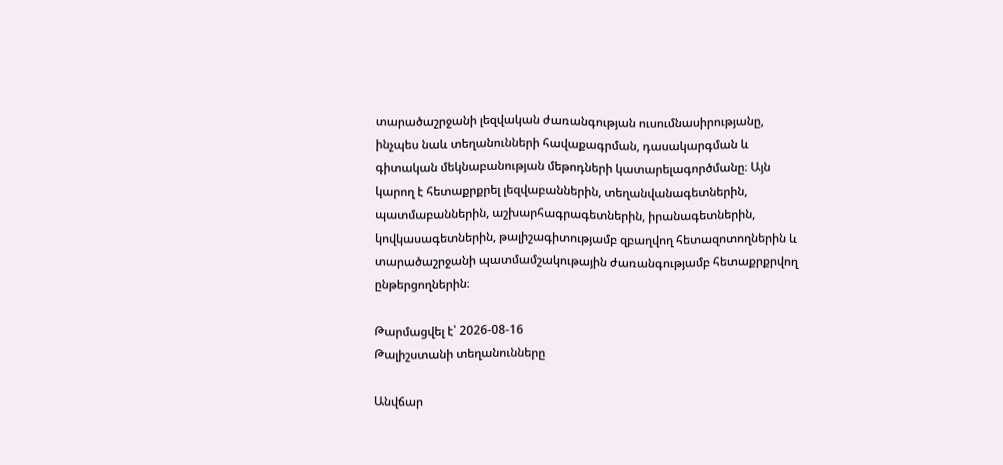տարածաշրջանի լեզվական ժառանգության ուսումնասիրությանը, ինչպես նաև տեղանունների հավաքագրման, դասակարգման և գիտական մեկնաբանության մեթոդների կատարելագործմանը։ Այն կարող է հետաքրքրել լեզվաբաններին, տեղանվանագետներին, պատմաբաններին, աշխարհագրագետներին, իրանագետներին, կովկասագետներին, թալիշագիտությամբ զբաղվող հետազոտողներին և տարածաշրջանի պատմամշակութային ժառանգությամբ հետաքրքրվող ընթերցողներին։

Թարմացվել է՝ 2026-08-16
Թալիշստանի տեղանունները

Անվճար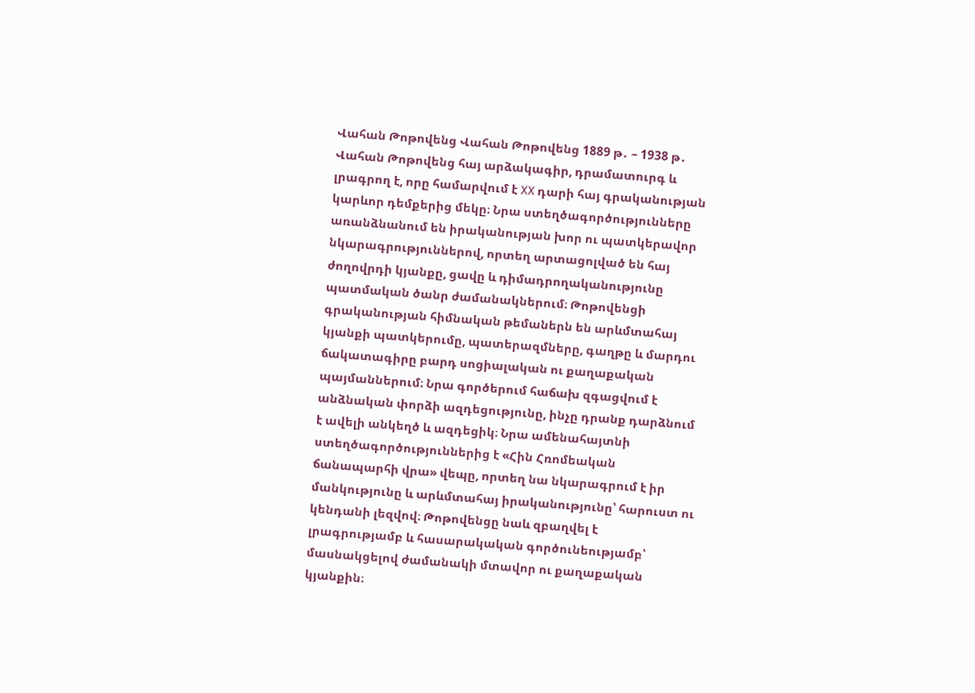Վահան Թոթովենց Վահան Թոթովենց 1889 թ․ – 1938 թ․ Վահան Թոթովենց հայ արձակագիր, դրամատուրգ և լրագրող է, որը համարվում է XX դարի հայ գրականության կարևոր դեմքերից մեկը։ Նրա ստեղծագործությունները առանձնանում են իրականության խոր ու պատկերավոր նկարագրություններով, որտեղ արտացոլված են հայ ժողովրդի կյանքը, ցավը և դիմադրողականությունը պատմական ծանր ժամանակներում։ Թոթովենցի գրականության հիմնական թեմաներն են արևմտահայ կյանքի պատկերումը, պատերազմները, գաղթը և մարդու ճակատագիրը բարդ սոցիալական ու քաղաքական պայմաններում։ Նրա գործերում հաճախ զգացվում է անձնական փորձի ազդեցությունը, ինչը դրանք դարձնում է ավելի անկեղծ և ազդեցիկ։ Նրա ամենահայտնի ստեղծագործություններից է «Հին Հռոմեական ճանապարհի վրա» վեպը, որտեղ նա նկարագրում է իր մանկությունը և արևմտահայ իրականությունը՝ հարուստ ու կենդանի լեզվով։ Թոթովենցը նաև զբաղվել է լրագրությամբ և հասարակական գործունեությամբ՝ մասնակցելով ժամանակի մտավոր ու քաղաքական կյանքին։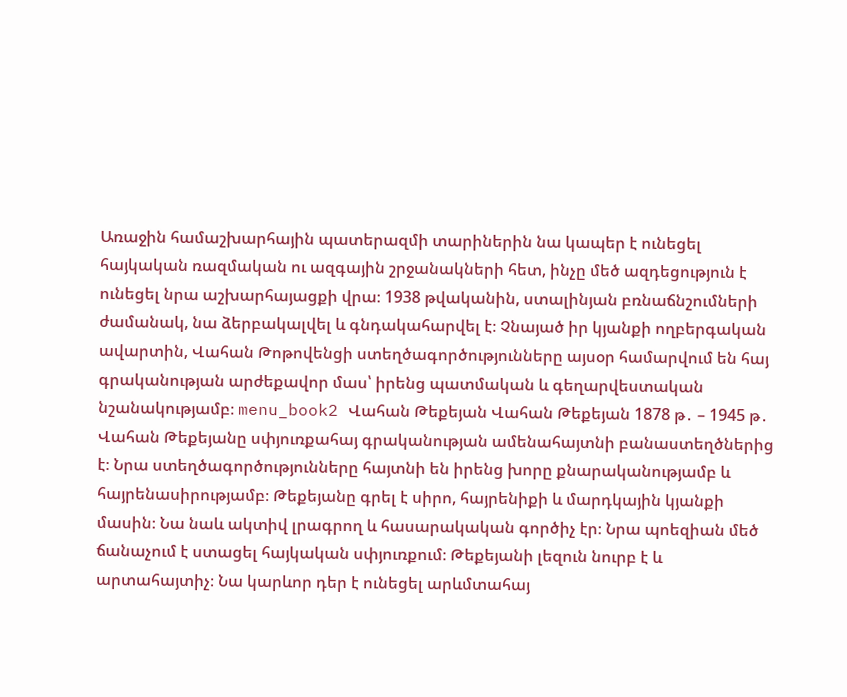Առաջին համաշխարհային պատերազմի տարիներին նա կապեր է ունեցել հայկական ռազմական ու ազգային շրջանակների հետ, ինչը մեծ ազդեցություն է ունեցել նրա աշխարհայացքի վրա։ 1938 թվականին, ստալինյան բռնաճնշումների ժամանակ, նա ձերբակալվել և գնդակահարվել է։ Չնայած իր կյանքի ողբերգական ավարտին, Վահան Թոթովենցի ստեղծագործությունները այսօր համարվում են հայ գրականության արժեքավոր մաս՝ իրենց պատմական և գեղարվեստական նշանակությամբ։ menu_book2 Վահան Թեքեյան Վահան Թեքեյան 1878 թ․ – 1945 թ․ Վահան Թեքեյանը սփյուռքահայ գրականության ամենահայտնի բանաստեղծներից է։ Նրա ստեղծագործությունները հայտնի են իրենց խորը քնարականությամբ և հայրենասիրությամբ։ Թեքեյանը գրել է սիրո, հայրենիքի և մարդկային կյանքի մասին։ Նա նաև ակտիվ լրագրող և հասարակական գործիչ էր։ Նրա պոեզիան մեծ ճանաչում է ստացել հայկական սփյուռքում։ Թեքեյանի լեզուն նուրբ է և արտահայտիչ։ Նա կարևոր դեր է ունեցել արևմտահայ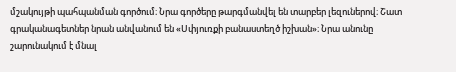մշակույթի պահպանման գործում։ Նրա գործերը թարգմանվել են տարբեր լեզուներով։ Շատ գրականագետներ նրան անվանում են «Սփյուռքի բանաստեղծ իշխան»։ Նրա անունը շարունակում է մնալ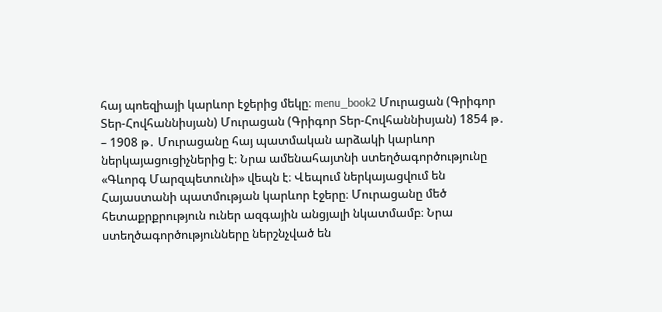հայ պոեզիայի կարևոր էջերից մեկը։ menu_book2 Մուրացան (Գրիգոր Տեր-Հովհաննիսյան) Մուրացան (Գրիգոր Տեր-Հովհաննիսյան) 1854 թ․ – 1908 թ․ Մուրացանը հայ պատմական արձակի կարևոր ներկայացուցիչներից է։ Նրա ամենահայտնի ստեղծագործությունը «Գևորգ Մարզպետունի» վեպն է։ Վեպում ներկայացվում են Հայաստանի պատմության կարևոր էջերը։ Մուրացանը մեծ հետաքրքրություն ուներ ազգային անցյալի նկատմամբ։ Նրա ստեղծագործությունները ներշնչված են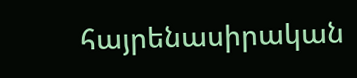հայրենասիրական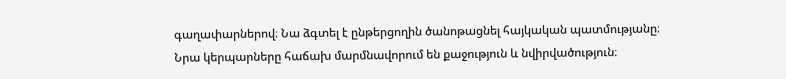գաղափարներով։ Նա ձգտել է ընթերցողին ծանոթացնել հայկական պատմությանը։ Նրա կերպարները հաճախ մարմնավորում են քաջություն և նվիրվածություն։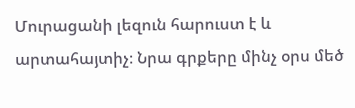Մուրացանի լեզուն հարուստ է և արտահայտիչ։ Նրա գրքերը մինչ օրս մեծ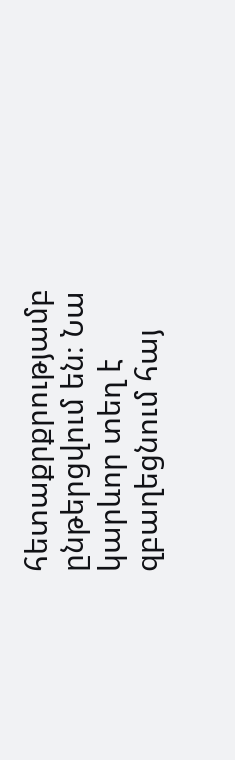հետաքրքրությամբ ընթերցվում են։ Նա կարևոր տեղ է զբաղեցնում հայ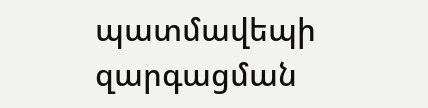պատմավեպի զարգացման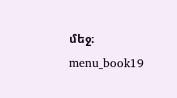մեջ։ menu_book19